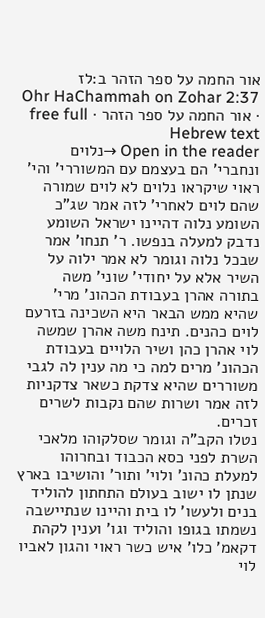אור החמה על ספר הזהר ב:לז
Ohr HaChammah on Zohar 2:37 · אור החמה על ספר הזהר · free full Hebrew text
Open in the reader →נלוים ונחברי' הם בעצמם עם המשוררי' והי' ראוי שיקראו נלוים לא לוים שמורה שהם לוים לאחרי' לזה אמר שג"כ השומע נלוה דהיינו ישראל השומע נדבק למעלה בנפשו. ר' תנחו' אמר שבכל נלוה וגומר לא אמר ילוה על השיר אלא על יחודי' שוני' משה בתורה אהרן בעבודת הכהונ' מרי' שהיא ממש הבאר היא השכינה בזרעם לוים כהנים. תינח משה אהרן שמשה לוי אהרן כהן ושיר הלויים בעבודת הכהונ' מרים למה כי מה ענין לה לגבי משוררים שהיא צדקת כשאר צדקניות לזה אמר ושרות שהם נקבות לשרים זכרים.
נטלו הקב"ה וגומר שסלקוהו מלאכי השרת לפני כסא הכבוד ובחרוהו למעלת כהונ' ולוי' ותור' והושיבו בארץ שנתן לו ישוב בעולם התחתון להוליד בנים ולעשו' לו בית והיינו שנתיישבה נשמתו בגופו והוליד וגו' וענין לקהת דקאמ' כלו' איש כשר ראוי והגון לאביו לוי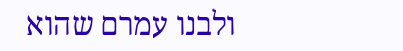ולבנו עמרם שהוא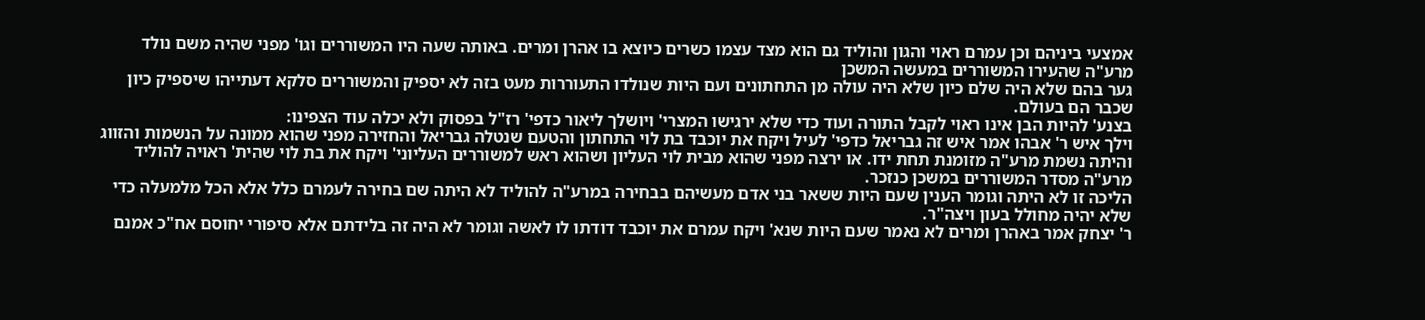אמצעי ביניהם וכן עמרם ראוי והגון והוליד גם הוא מצד עצמו כשרים כיוצא בו אהרן ומרים. באותה שעה היו המשוררים וגו' מפני שהיה משם נולד מרע"ה שהעירו המשוררים במעשה המשכן
גער בהם שלא היה שלם כיון שלא היה עולה מן התחתונים ועם היות שנולדו התעוררות מעט בזה לא יספיק והמשוררים סלקא דעתייהו שיספיק כיון שכבר הם בעולם.
בצנע' להיות הבן אינו ראוי לקבל התורה ועוד כדי שלא ירגישו המצרי' ויושלך ליאור כדפי' רז"ל בפסוק ולא יכלה עוד הצפינו:
וילך איש ר' אבהו אמר איש זה גבריאל כדפי' לעיל ויקח את יוכבד בת לוי התחתון והטעם שנטלה גבריאל והחזירה מפני שהוא ממונה על הנשמות והזווג והיתה נשמת מרע"ה מזומנת תחת ידו. או ירצה מפני שהוא מבית לוי העליון ושהוא ראש למשוררים העליוני' ויקח את בת לוי שהית' ראויה להוליד מרע"ה מסדר המשוררים במשכן כנזכר.
הליכה זו לא היתה וגומר הענין שעם היות ששאר בני אדם מעשיהם בבחירה במרע"ה להוליד לא היתה שם בחירה לעמרם כלל אלא הכל מלמעלה כדי שלא יהיה מחולל בעון ויצה"ר.
ר' יצחק אמר באהרן ומרים לא נאמר שעם היות שנא' ויקח עמרם את יוכבד דודתו לו לאשה וגומר לא היה זה בלידתם אלא סיפורי יחוסם אח"כ אמנם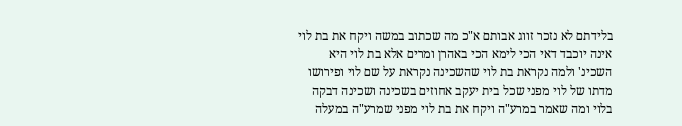בלידתם לא נזכר זווג אבותם א"כ מה שכתוב במשה ויקח את בת לוי אינה יוכבד דאי הכי לימא הכי באהרן ומרים אלא בת לוי היא השכינ' ולמה נקראת בת לוי שהשכינה נקראת על שם לוי ופירושו מדתו של לוי מפני שכל בית יעקב אחוזים בשכינה ושכינה דבקה בלוי ומה שאמר במרע"ה ויקח את בת לוי מפני שמרע"ה במעלה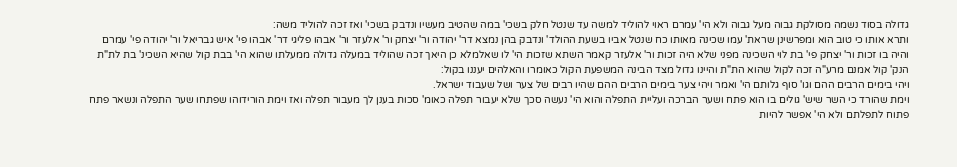גדולה בסוד נשמה מסולקת גבוה מעל גבוה ולא הי' עמרם ראוי להוליד למשה עד שנטל חלק בשכי' במה שהטיב מעשיו ונדבק בשכי' ואז זכה להוליד משה:
ותרא אותו כי טוב הוא ומפרשינן שראת' עמו שכינה מאותו כח שנטל אביו בשעת ההולד' ונדבק בהן נמצא דר' יהודה ור' יצחק ור' אלעזר ור' אבהו פליגי דר' אבהו פי' איש גבריאל ור' יהודה פי' עמרם והיה בו זכות ור' יצחק פי' בת לוי השכינה מפני שלא היה זכות ור' אלעזר קאמר השתא שזכות הי' לו שאלמלא כן היאך זכה שהוליד במעלה גדולה ממעלתו שהוא הי' בבת קול שהיא השכינ' בת לת"ת הנק' קול אמנם מרע"ה זכה לקול שהוא הת"ת והיינו גדול מצד הבינה המשפעת הקול כאומרו והאלהים יעננו בקול:
ויהי בימים הרבים ההם וגו' סוף גלותם הי' ואמר ויהי צער בימים הרבים ההם שהיו רבים של צער ושל שעבוד ישראל.
וימת שהורד כי השר שיש' גולים בו הוא פתח ושער הברכה ועליית התפלה והוא הי' נעשה סכך שלא יעבור תפלה כאומ' סכות בענן לך מעבור תפלה ואז וימת הורידוהו שפתחו שער התפלה ונשאר פתח פתוח לתפלתם ולא הי' אפשר להיות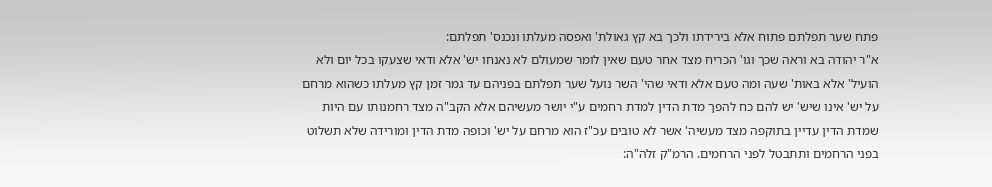פתח שער תפלתם פתוח אלא בירידתו ולכך בא קץ גאולת' ואפסה מעלתו ונכנס' תפלתם:
א"ר יהודה בא וראה שכך וגו' הכריח מצד אחר טעם שאין לומר שמעולם לא נאנחו יש' אלא ודאי שצעקו בכל יום ולא הועיל' אלא באות' שעה ומה טעם אלא ודאי שהי' השר נועל שער תפלתם בפניהם עד גמר זמן קץ מעלתו כשהוא מרחם על יש' אינו שיש' יש להם כח להפך מדת הדין למדת רחמים ע"י יושר מעשיהם אלא הקב"ה מצד רחמנותו עם היות שמדת הדין עדיין בתוקפה מצד מעשיה' אשר לא טובים עכ"ז הוא מרחם על יש' וכופה מדת הדין ומורידה שלא תשלוט בפני הרחמים ותתבטל לפני הרחמים. הרמ"ק זלה"ה: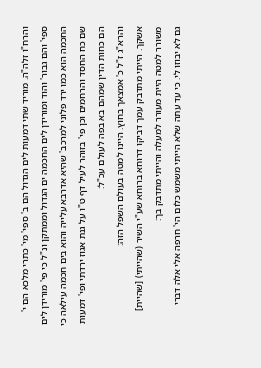והרח"ו זלה"ה. מוריד שתי דמעות לים הגדול הם ב' ספי' מי' כתרי מלכא הם י' ספי' והם גבור' והוד ומורידן לים החכמה ים הגדול וממתקן ונ"ל כי פי' מורידן לים החכמה הוא כמו ירד פלוני למרכב' שהיא אדרבא עלייה והוא בים חכמה עילאה כי שם כח החסד והרחמים וכן פי' בזוהר לעיל דף ט"ו על גנת אגוז ירדתי ופי' דמעות הם כחות הדין שמהם בא בפה לעולם עכ"ל:
והרא"ג ז"ל כ' אמצאך בחוץ. היינו למטה בעולם השפל הזה:
אשקך. הייתי מתדבק עמך דביקו דרוחא ברוחא שע"י השיר (שהייתי) [שהיית] משורר למטה היית מעורר למעלה והייתי מתדבק בך:
גם לא יבוזו לי. כי עד עתה שלא הייתי משמש כלום הי' חרפה אלי אלה דברי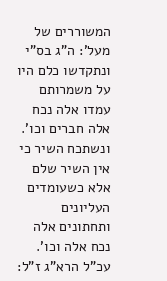המשוררים של מעל': ה"ג בס"י ונתקדשו כלם היו על משמרותם עמדו אלה נכח אלה חברים וכו'. ונשתכח השיר כי אין השיר שלם אלא כשעומדים העליונים ותחתונים אלה נכח אלה וכו'. עכ"ל הרא"ג ז"ל: